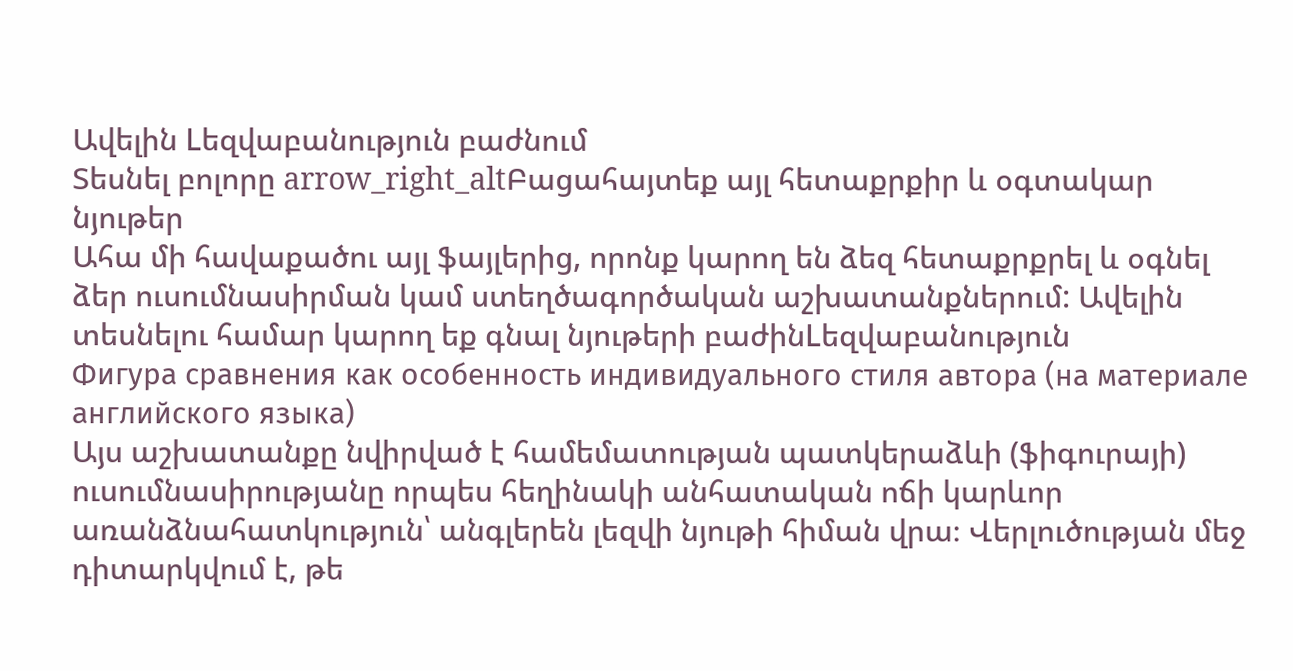Ավելին Lեզվաբանություն բաժնում
Տեսնել բոլորը arrow_right_altԲացահայտեք այլ հետաքրքիր և օգտակար նյութեր
Ահա մի հավաքածու այլ ֆայլերից, որոնք կարող են ձեզ հետաքրքրել և օգնել ձեր ուսումնասիրման կամ ստեղծագործական աշխատանքներում: Ավելին տեսնելու համար կարող եք գնալ նյութերի բաժինLեզվաբանություն
Фигура сравнения как особенность индивидуального стиля автора (на материале английского языка)
Այս աշխատանքը նվիրված է համեմատության պատկերաձևի (ֆիգուրայի) ուսումնասիրությանը որպես հեղինակի անհատական ոճի կարևոր առանձնահատկություն՝ անգլերեն լեզվի նյութի հիման վրա։ Վերլուծության մեջ դիտարկվում է, թե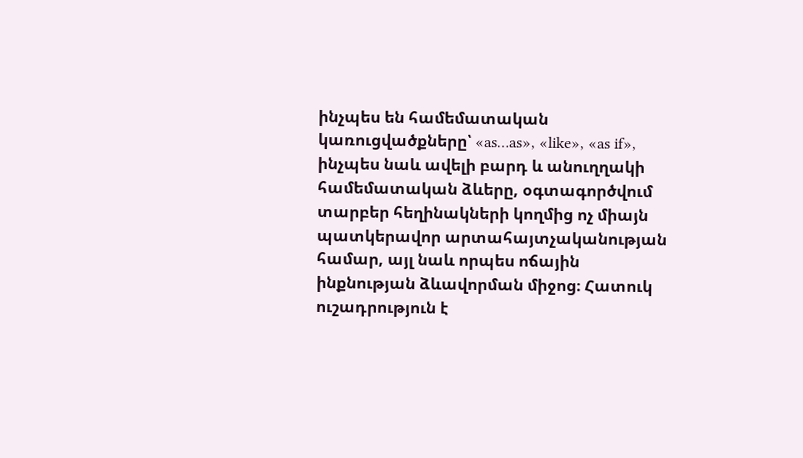ինչպես են համեմատական կառուցվածքները՝ «as…as», «like», «as if», ինչպես նաև ավելի բարդ և անուղղակի համեմատական ձևերը, օգտագործվում տարբեր հեղինակների կողմից ոչ միայն պատկերավոր արտահայտչականության համար, այլ նաև որպես ոճային ինքնության ձևավորման միջոց։ Հատուկ ուշադրություն է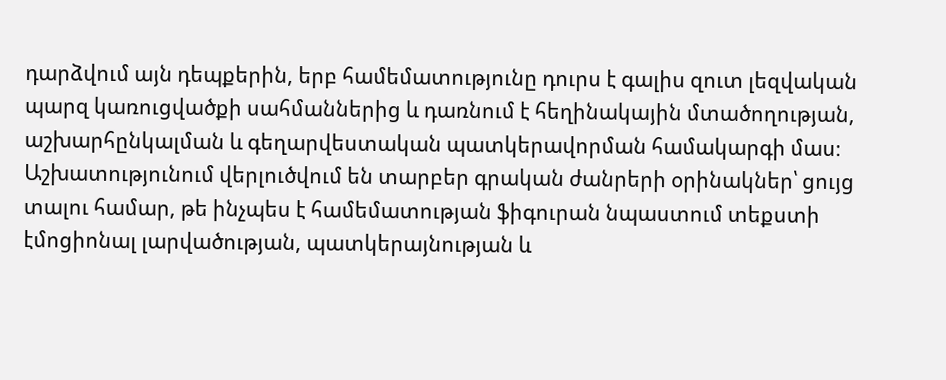դարձվում այն դեպքերին, երբ համեմատությունը դուրս է գալիս զուտ լեզվական պարզ կառուցվածքի սահմաններից և դառնում է հեղինակային մտածողության, աշխարհընկալման և գեղարվեստական պատկերավորման համակարգի մաս։ Աշխատությունում վերլուծվում են տարբեր գրական ժանրերի օրինակներ՝ ցույց տալու համար, թե ինչպես է համեմատության ֆիգուրան նպաստում տեքստի էմոցիոնալ լարվածության, պատկերայնության և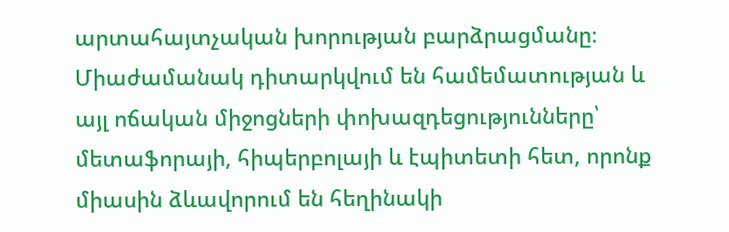արտահայտչական խորության բարձրացմանը։ Միաժամանակ դիտարկվում են համեմատության և այլ ոճական միջոցների փոխազդեցությունները՝ մետաֆորայի, հիպերբոլայի և էպիտետի հետ, որոնք միասին ձևավորում են հեղինակի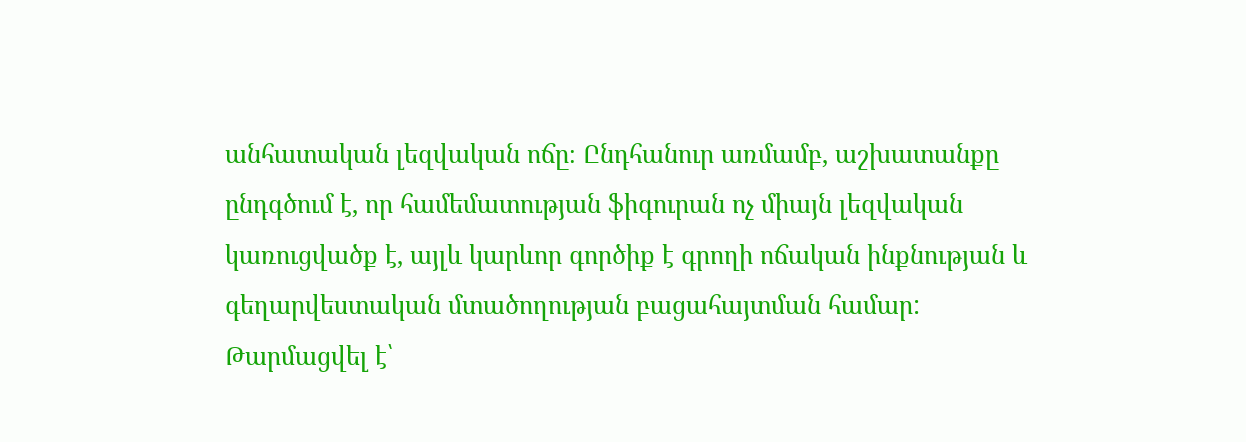անհատական լեզվական ոճը։ Ընդհանուր առմամբ, աշխատանքը ընդգծում է, որ համեմատության ֆիգուրան ոչ միայն լեզվական կառուցվածք է, այլև կարևոր գործիք է գրողի ոճական ինքնության և գեղարվեստական մտածողության բացահայտման համար:
Թարմացվել է՝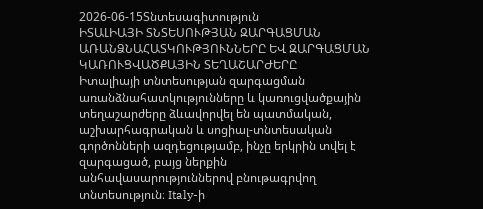2026-06-15Տնտեսագիտություն
ԻՏԱԼԻԱՅԻ ՏՆՏԵՍՈՒԹՅԱՆ ԶԱՐԳԱՑՄԱՆ ԱՌԱՆՁՆԱՀԱՏԿՈՒԹՅՈՒՆՆԵՐԸ ԵՎ ԶԱՐԳԱՑՄԱՆ ԿԱՌՈՒՑՎԱԾՔԱՅԻՆ ՏԵՂԱՇԱՐԺԵՐԸ
Իտալիայի տնտեսության զարգացման առանձնահատկությունները և կառուցվածքային տեղաշարժերը ձևավորվել են պատմական, աշխարհագրական և սոցիալ-տնտեսական գործոնների ազդեցությամբ, ինչը երկրին տվել է զարգացած, բայց ներքին անհավասարություններով բնութագրվող տնտեսություն։ Italy-ի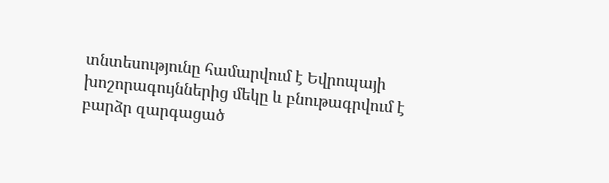տնտեսությունը համարվում է Եվրոպայի խոշորագույններից մեկը և բնութագրվում է բարձր զարգացած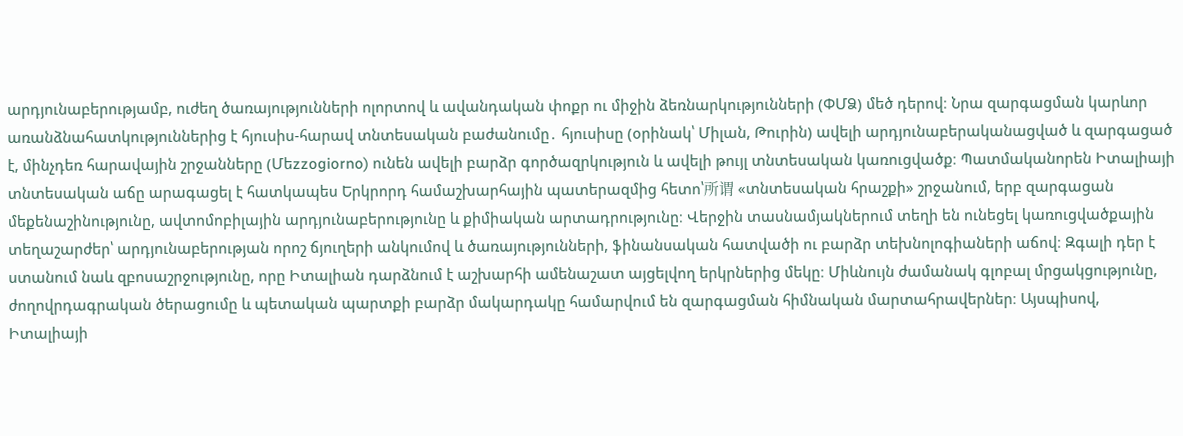արդյունաբերությամբ, ուժեղ ծառայությունների ոլորտով և ավանդական փոքր ու միջին ձեռնարկությունների (ՓՄՁ) մեծ դերով։ Նրա զարգացման կարևոր առանձնահատկություններից է հյուսիս-հարավ տնտեսական բաժանումը․ հյուսիսը (օրինակ՝ Միլան, Թուրին) ավելի արդյունաբերականացված և զարգացած է, մինչդեռ հարավային շրջանները (Մեzzogiorno) ունեն ավելի բարձր գործազրկություն և ավելի թույլ տնտեսական կառուցվածք։ Պատմականորեն Իտալիայի տնտեսական աճը արագացել է հատկապես Երկրորդ համաշխարհային պատերազմից հետո՝所谓 «տնտեսական հրաշքի» շրջանում, երբ զարգացան մեքենաշինությունը, ավտոմոբիլային արդյունաբերությունը և քիմիական արտադրությունը։ Վերջին տասնամյակներում տեղի են ունեցել կառուցվածքային տեղաշարժեր՝ արդյունաբերության որոշ ճյուղերի անկումով և ծառայությունների, ֆինանսական հատվածի ու բարձր տեխնոլոգիաների աճով։ Զգալի դեր է ստանում նաև զբոսաշրջությունը, որը Իտալիան դարձնում է աշխարհի ամենաշատ այցելվող երկրներից մեկը։ Միևնույն ժամանակ գլոբալ մրցակցությունը, ժողովրդագրական ծերացումը և պետական պարտքի բարձր մակարդակը համարվում են զարգացման հիմնական մարտահրավերներ։ Այսպիսով, Իտալիայի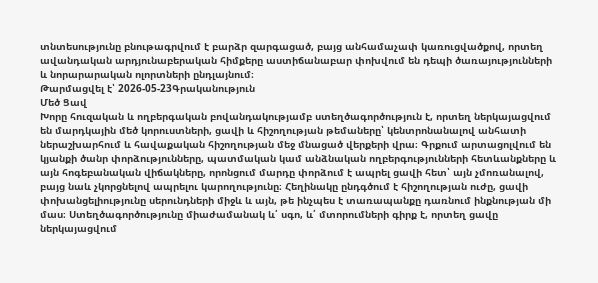տնտեսությունը բնութագրվում է բարձր զարգացած, բայց անհամաչափ կառուցվածքով, որտեղ ավանդական արդյունաբերական հիմքերը աստիճանաբար փոխվում են դեպի ծառայությունների և նորարարական ոլորտների ընդլայնում։
Թարմացվել է՝ 2026-05-23Գրականություն
Մեծ Ցավ
Խորը հուզական և ողբերգական բովանդակությամբ ստեղծագործություն է, որտեղ ներկայացվում են մարդկային մեծ կորուստների, ցավի և հիշողության թեմաները՝ կենտրոնանալով անհատի ներաշխարհում և հավաքական հիշողության մեջ մնացած վերքերի վրա։ Գրքում արտացոլվում են կյանքի ծանր փորձությունները, պատմական կամ անձնական ողբերգությունների հետևանքները և այն հոգեբանական վիճակները, որոնցում մարդը փորձում է ապրել ցավի հետ՝ այն չմոռանալով, բայց նաև չկորցնելով ապրելու կարողությունը։ Հեղինակը ընդգծում է հիշողության ուժը, ցավի փոխանցելիությունը սերունդների միջև և այն, թե ինչպես է տառապանքը դառնում ինքնության մի մաս։ Ստեղծագործությունը միաժամանակ և՛ սգո, և՛ մտորումների գիրք է, որտեղ ցավը ներկայացվում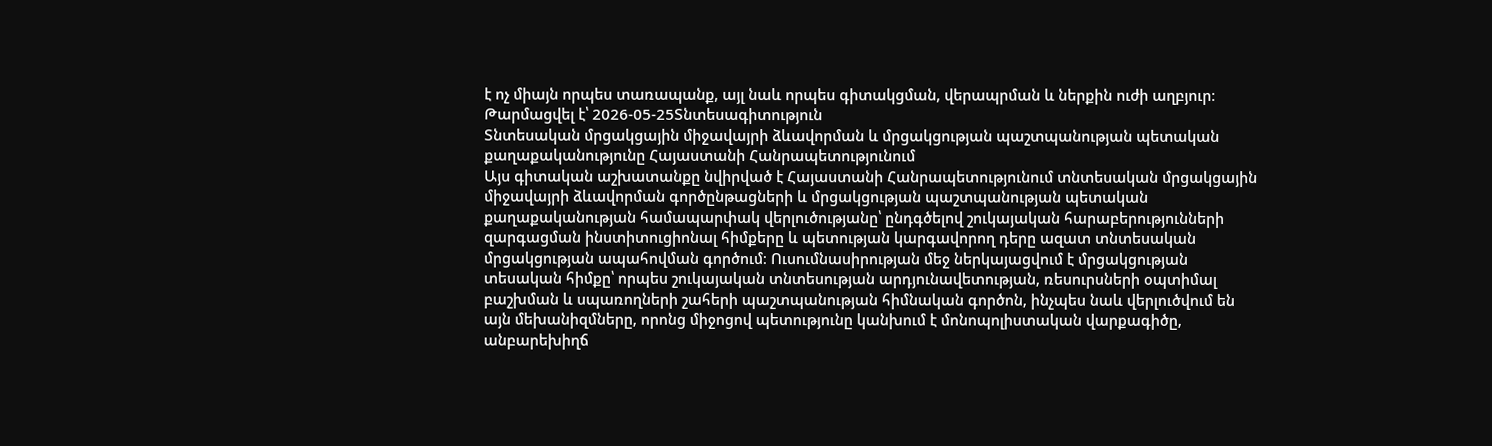է ոչ միայն որպես տառապանք, այլ նաև որպես գիտակցման, վերապրման և ներքին ուժի աղբյուր։
Թարմացվել է՝ 2026-05-25Տնտեսագիտություն
Տնտեսական մրցակցային միջավայրի ձևավորման և մրցակցության պաշտպանության պետական քաղաքականությունը Հայաստանի Հանրապետությունում
Այս գիտական աշխատանքը նվիրված է Հայաստանի Հանրապետությունում տնտեսական մրցակցային միջավայրի ձևավորման գործընթացների և մրցակցության պաշտպանության պետական քաղաքականության համապարփակ վերլուծությանը՝ ընդգծելով շուկայական հարաբերությունների զարգացման ինստիտուցիոնալ հիմքերը և պետության կարգավորող դերը ազատ տնտեսական մրցակցության ապահովման գործում։ Ուսումնասիրության մեջ ներկայացվում է մրցակցության տեսական հիմքը՝ որպես շուկայական տնտեսության արդյունավետության, ռեսուրսների օպտիմալ բաշխման և սպառողների շահերի պաշտպանության հիմնական գործոն, ինչպես նաև վերլուծվում են այն մեխանիզմները, որոնց միջոցով պետությունը կանխում է մոնոպոլիստական վարքագիծը, անբարեխիղճ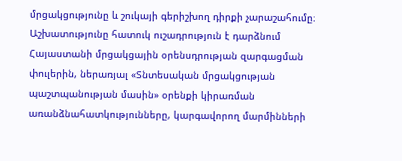մրցակցությունը և շուկայի գերիշխող դիրքի չարաշահումը։ Աշխատությունը հատուկ ուշադրություն է դարձնում Հայաստանի մրցակցային օրենսդրության զարգացման փուլերին, ներառյալ «Տնտեսական մրցակցության պաշտպանության մասին» օրենքի կիրառման առանձնահատկությունները, կարգավորող մարմինների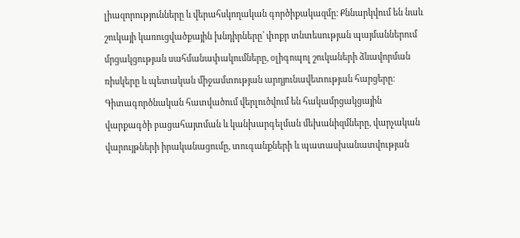լիազորությունները և վերահսկողական գործիքակազմը։ Քննարկվում են նաև շուկայի կառուցվածքային խնդիրները՝ փոքր տնտեսության պայմաններում մրցակցության սահմանափակումները, օլիգոպոլ շուկաների ձևավորման ռիսկերը և պետական միջամտության արդյունավետության հարցերը։ Գիտագործնական հատվածում վերլուծվում են հակամրցակցային վարքագծի բացահայտման և կանխարգելման մեխանիզմները, վարչական վարույթների իրականացումը, տուգանքների և պատասխանատվության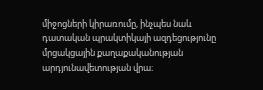միջոցների կիրառումը, ինչպես նաև դատական պրակտիկայի ազդեցությունը մրցակցային քաղաքականության արդյունավետության վրա։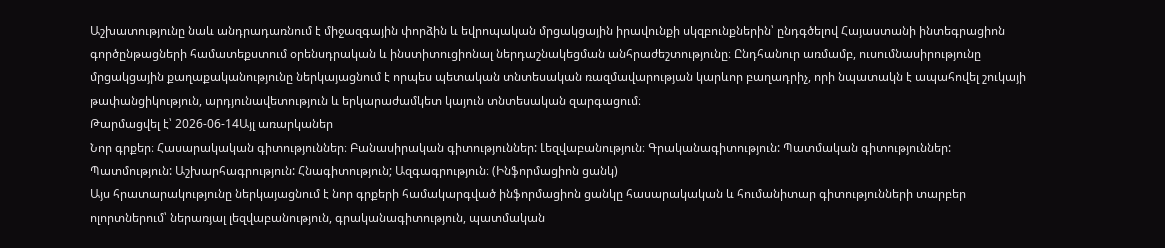Աշխատությունը նաև անդրադառնում է միջազգային փորձին և եվրոպական մրցակցային իրավունքի սկզբունքներին՝ ընդգծելով Հայաստանի ինտեգրացիոն գործընթացների համատեքստում օրենսդրական և ինստիտուցիոնալ ներդաշնակեցման անհրաժեշտությունը։ Ընդհանուր առմամբ, ուսումնասիրությունը մրցակցային քաղաքականությունը ներկայացնում է որպես պետական տնտեսական ռազմավարության կարևոր բաղադրիչ, որի նպատակն է ապահովել շուկայի թափանցիկություն, արդյունավետություն և երկարաժամկետ կայուն տնտեսական զարգացում։
Թարմացվել է՝ 2026-06-14Այլ առարկաներ
Նոր գրքեր։ Հասարակական գիտություններ։ Բանասիրական գիտություններ: Լեզվաբանություն։ Գրականագիտություն: Պատմական գիտություններ: Պատմություն: Աշխարհագրություն: Հնագիտություն; Ազգագրություն։ (Ինֆորմացիոն ցանկ)
Այս հրատարակությունը ներկայացնում է նոր գրքերի համակարգված ինֆորմացիոն ցանկը հասարակական և հումանիտար գիտությունների տարբեր ոլորտներում՝ ներառյալ լեզվաբանություն, գրականագիտություն, պատմական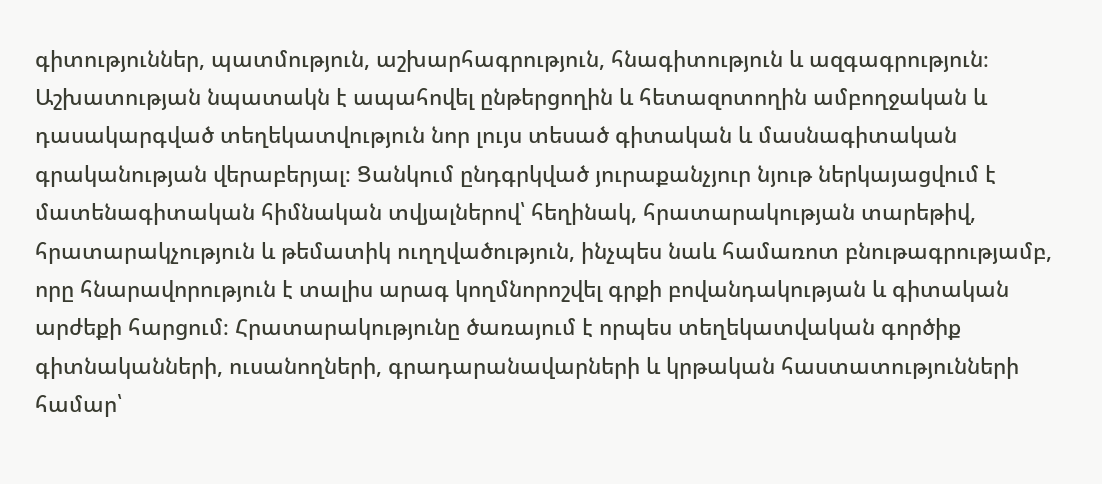գիտություններ, պատմություն, աշխարհագրություն, հնագիտություն և ազգագրություն։ Աշխատության նպատակն է ապահովել ընթերցողին և հետազոտողին ամբողջական և դասակարգված տեղեկատվություն նոր լույս տեսած գիտական և մասնագիտական գրականության վերաբերյալ։ Ցանկում ընդգրկված յուրաքանչյուր նյութ ներկայացվում է մատենագիտական հիմնական տվյալներով՝ հեղինակ, հրատարակության տարեթիվ, հրատարակչություն և թեմատիկ ուղղվածություն, ինչպես նաև համառոտ բնութագրությամբ, որը հնարավորություն է տալիս արագ կողմնորոշվել գրքի բովանդակության և գիտական արժեքի հարցում։ Հրատարակությունը ծառայում է որպես տեղեկատվական գործիք գիտնականների, ուսանողների, գրադարանավարների և կրթական հաստատությունների համար՝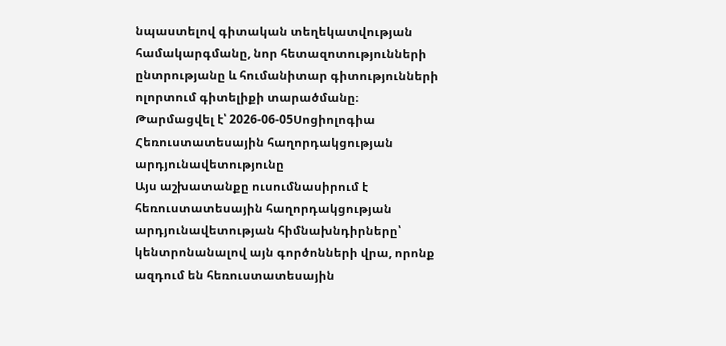նպաստելով գիտական տեղեկատվության համակարգմանը, նոր հետազոտությունների ընտրությանը և հումանիտար գիտությունների ոլորտում գիտելիքի տարածմանը։
Թարմացվել է՝ 2026-06-05Սոցիոլոգիա
Հեռուստատեսային հաղորդակցության արդյունավետությունը
Այս աշխատանքը ուսումնասիրում է հեռուստատեսային հաղորդակցության արդյունավետության հիմնախնդիրները՝ կենտրոնանալով այն գործոնների վրա, որոնք ազդում են հեռուստատեսային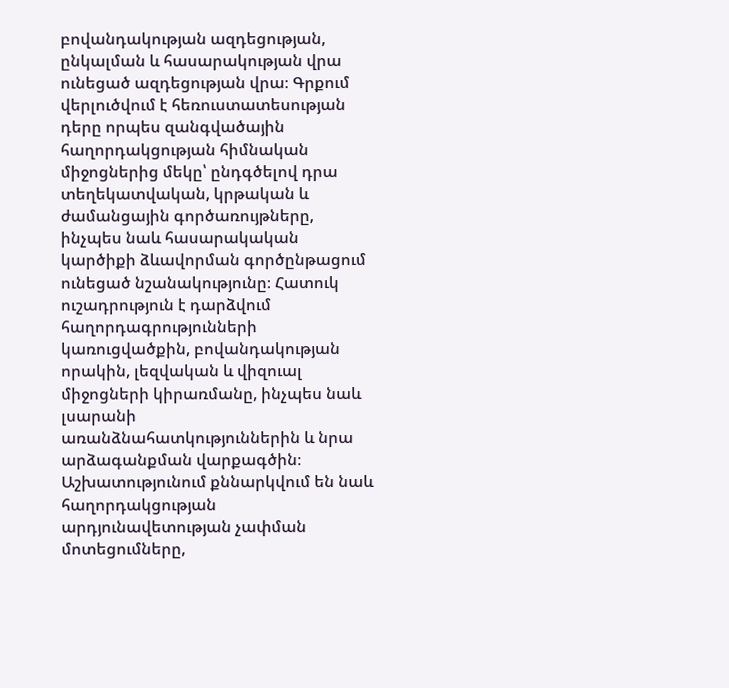բովանդակության ազդեցության, ընկալման և հասարակության վրա ունեցած ազդեցության վրա։ Գրքում վերլուծվում է հեռուստատեսության դերը որպես զանգվածային հաղորդակցության հիմնական միջոցներից մեկը՝ ընդգծելով դրա տեղեկատվական, կրթական և ժամանցային գործառույթները, ինչպես նաև հասարակական կարծիքի ձևավորման գործընթացում ունեցած նշանակությունը։ Հատուկ ուշադրություն է դարձվում հաղորդագրությունների կառուցվածքին, բովանդակության որակին, լեզվական և վիզուալ միջոցների կիրառմանը, ինչպես նաև լսարանի առանձնահատկություններին և նրա արձագանքման վարքագծին։ Աշխատությունում քննարկվում են նաև հաղորդակցության արդյունավետության չափման մոտեցումները,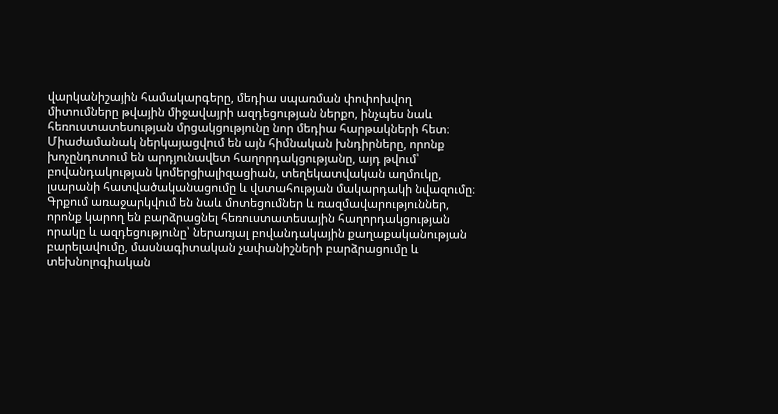վարկանիշային համակարգերը, մեդիա սպառման փոփոխվող միտումները թվային միջավայրի ազդեցության ներքո, ինչպես նաև հեռուստատեսության մրցակցությունը նոր մեդիա հարթակների հետ։ Միաժամանակ ներկայացվում են այն հիմնական խնդիրները, որոնք խոչընդոտում են արդյունավետ հաղորդակցությանը, այդ թվում՝ բովանդակության կոմերցիալիզացիան, տեղեկատվական աղմուկը, լսարանի հատվածականացումը և վստահության մակարդակի նվազումը։ Գրքում առաջարկվում են նաև մոտեցումներ և ռազմավարություններ, որոնք կարող են բարձրացնել հեռուստատեսային հաղորդակցության որակը և ազդեցությունը՝ ներառյալ բովանդակային քաղաքականության բարելավումը, մասնագիտական չափանիշների բարձրացումը և տեխնոլոգիական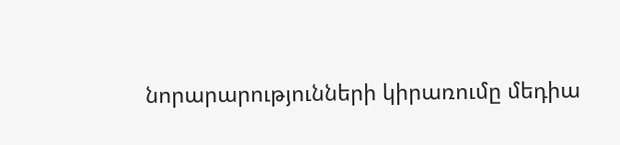նորարարությունների կիրառումը մեդիա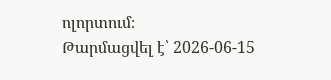ոլորտում։
Թարմացվել է՝ 2026-06-15